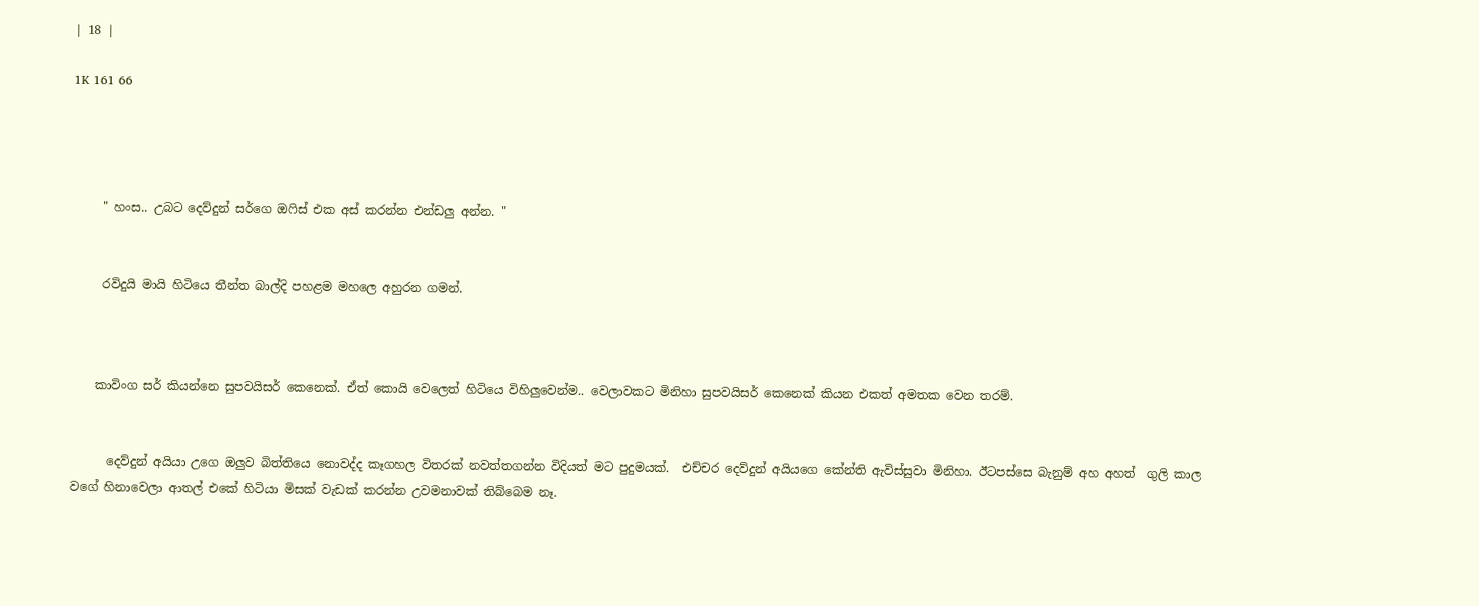| 18 |

1K 161 66




     " හංස.. උබට දෙව්දුන් සර්ගෙ ඔෆිස් එක අස් කරන්න එන්ඩලු අන්න. "


     රවිදුයි මායි හිටියෙ තීන්ත බාල්දි පහළම මහලෙ අහුරන ගමන්.



    කාවිංග සර් කියන්නෙ සුපවයිසර් කෙනෙක්. ඒත් කොයි වෙලෙත් හිටියෙ විහිලුවෙන්ම.. වෙලාවකට මිනිහා සුපවයිසර් කෙනෙක් කියන එකත් අමතක වෙන තරම්.


      දෙව්දුන් අයියා උගෙ ඔලුව බිත්තියෙ නොවද්ද කෑගහල විතරක් නවත්තගන්න විදියත් මට පුදුමයක්.  එච්චර දෙව්දුන් අයියගෙ කේන්ති ඇවිස්සුවා මිනිහා. ඊටපස්සෙ බැනුම් අහ අහත්  ගුලි කාල වගේ හිනාවෙලා ආතල් එකේ හිටියා මිසක් වැඩක් කරන්න උවමනාවක් තිබ්බෙම නෑ.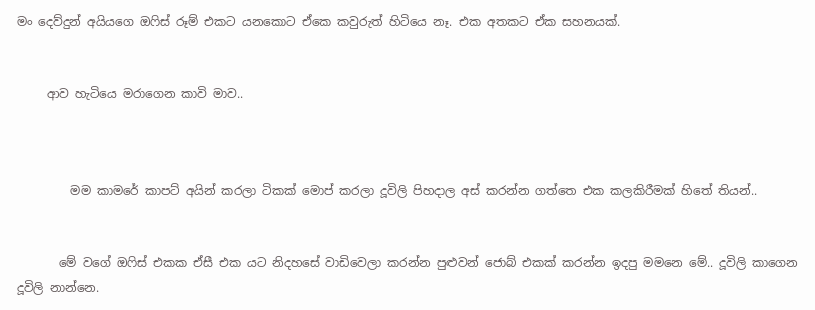මං දෙව්දුන් අයියගෙ ඔෆිස් රූම් එකට යනකොට ඒකෙ කවුරුත් හිටියෙ නෑ. එක අතකට ඒක සහනයක්.


     ආව හැටියෙ මරාගෙන කාවි මාව..



         මම කාමරේ කාපට් අයින් කරලා ටිකක් මොප් කරලා දූවිලි පිහදාල අස් කරන්න ගත්තෙ එක කලකිරීමක් හිතේ තියන්..


       මේ වගේ ඔෆිස් එකක ඒසී එක යට නිදහසේ වාඩිවෙලා කරන්න පුළුවන් ජොබ් එකක් කරන්න ඉදපු මමනෙ මේ.. දූවිලි කාගෙන දූවිලි නාන්නෙ.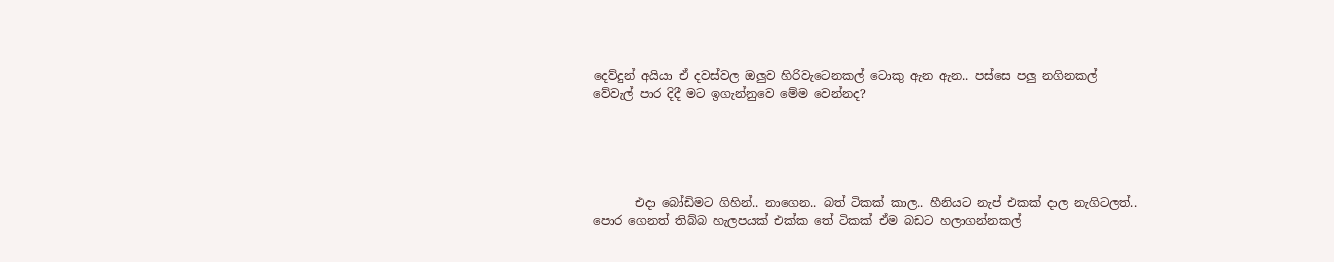දෙව්දුන් අයියා ඒ දවස්වල ඔලුව හිරිවැටෙනකල් ටොකු ඇන ඇන.. පස්සෙ පලු නගිනකල් වේවැල් පාර දිදී මට ඉගැන්නුවෙ මේම වෙන්නද?





       එදා බෝඩිමට ගිහින්.. නාගෙන.. බත් ටිකක් කාල.. හීනියට නැප් එකක් දාල නැගිටලත්.. පොර ගෙනත් තිබ්බ හැලපයක් එක්ක තේ ටිකක් ඒම බඩට හලාගන්නකල්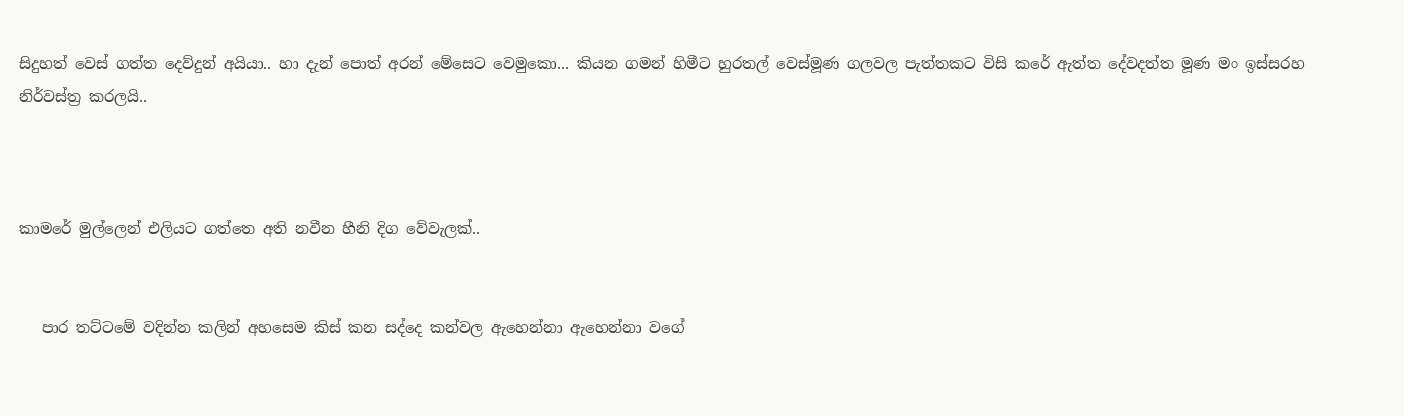සිදුහත් වෙස් ගත්ත දෙව්දුන් අයියා.. හා දැන් පොත් අරන් මේසෙට වෙමුකො... කියන ගමන් හිමීට හුරතල් වෙස්මූණ ගලවල පැත්තකට විසි කරේ ඇත්ත දේවදත්ත මූණ මං ඉස්සරහ නිර්වස්ත්‍ර කරලයි..



කාමරේ මුල්ලෙන් එලියට ගත්තෙ අති නවීන හීනි දිග වේවැලක්..


   පාර තට්ටමේ වදින්න කලින් අහසෙම කිස් කන සද්දෙ කන්වල ඇහෙන්නා ඇහෙන්නා වගේ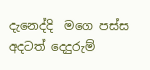දැනෙද්දි  මගෙ පස්ස අදටත් දෙදුරුම්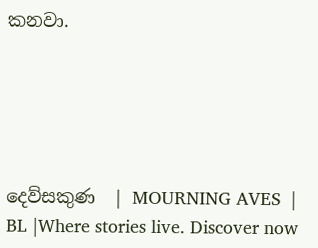කනවා.





දෙව්සකුණ  | MOURNING AVES  | BL |Where stories live. Discover now